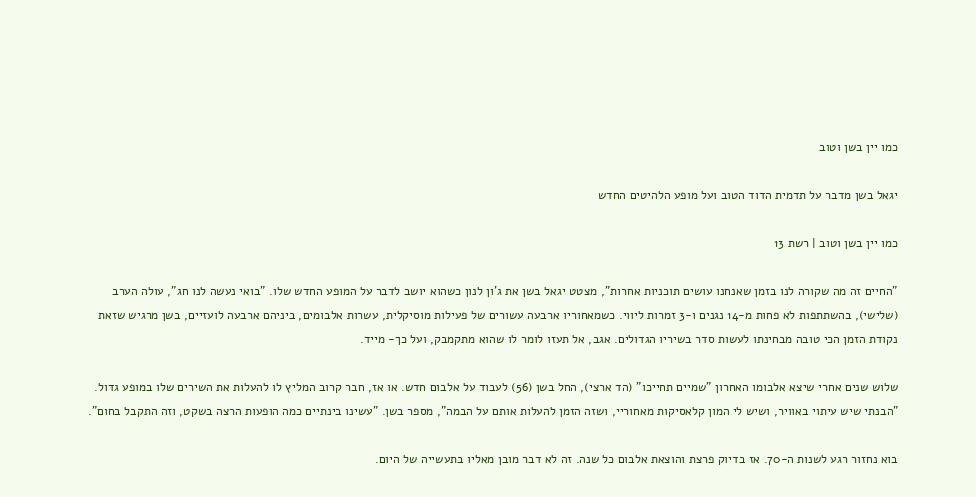כמו יין בשן וטוב

יגאל בשן מדבר על תדמית הדוד הטוב ועל מופע הלהיטים החדש

כמו יין בשן וטוב | רשת 13

"החיים זה מה שקורה לנו בזמן שאנחנו עושים תוכניות אחרות", מצטט יגאל בשן את ג'ון לנון כשהוא יושב לדבר על המופע החדש שלו. "בואי נעשה לנו חג", עולה הערב (שלישי), בהשתתפות לא פחות מ-14 נגנים ו-3 זמרות ליווי. כשמאחוריו ארבעה עשורים של פעילות מוסיקלית, עשרות אלבומים, ביניהם ארבעה לועזיים, בשן מרגיש שזאת נקודת הזמן הכי טובה מבחינתו לעשות סדר בשיריו הגדולים. אגב, אל תעזו לומר לו שהוא מתקמבק, ועל כך- מייד.

שלוש שנים אחרי שיצא אלבומו האחרון "שמיים תחייכו" (הד ארצי), החל בשן (56) לעבוד על אלבום חדש. או אז, חבר קרוב המליץ לו להעלות את השירים שלו במופע גדול. "הבנתי שיש עיתוי באוויר, ושיש לי המון קלאסיקות מאחוריי, ושזה הזמן להעלות אותם על הבמה", מספר בשן. "עשינו בינתיים כמה הופעות הרצה בשקט, וזה התקבל בחום".

בוא נחזור רגע לשנות ה-70. אז בדיוק פרצת והוצאת אלבום כל שנה. זה לא דבר מובן מאליו בתעשייה של היום.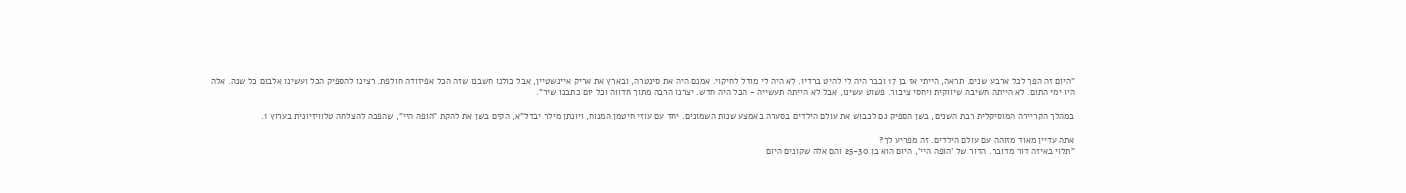"היום זה הפך לכל ארבע שנים. תראה, הייתי אז בן 17 וכבר היה לי להיט ברדיו. לא היה לי מודל לחיקוי. אמנם היה את סינטרה, ובארץ את אריק איינשטיין, אבל כולנו חשבנו שזה הכל אפיזודה חולפת. רצינו להספיק הכל ועשינו אלבום כל שנה. אלה היו ימי התום. לא הייתה חשיבה שיווקית ויחסי ציבור. פשוט עשינו, אבל לא הייתה תעשייה - הכל היה חדש. יצרנו הרבה מתוך חדווה וכל יום כתבנו שיר".

במהלך הקריירה המוסיקלית רבת השנים, בשן הספיק גם לכבוש את עולם הילדים בסערה באמצע שנות השמונים. יחד עם עוזי חיטמן המנוח, ויונתן מילר יבדל"א, הקים בשן את להקת "הופה היי", שהפכה להצלחה טלוויזיונית בערוץ 1.

אתה עדיין מאוד מזוהה עם עולם הילדים. זה מפריע לך?
"תלוי באיזה דור מדובר. הדור של 'הופה היי', היום הוא בן 25-30 והם אלה שקונים היום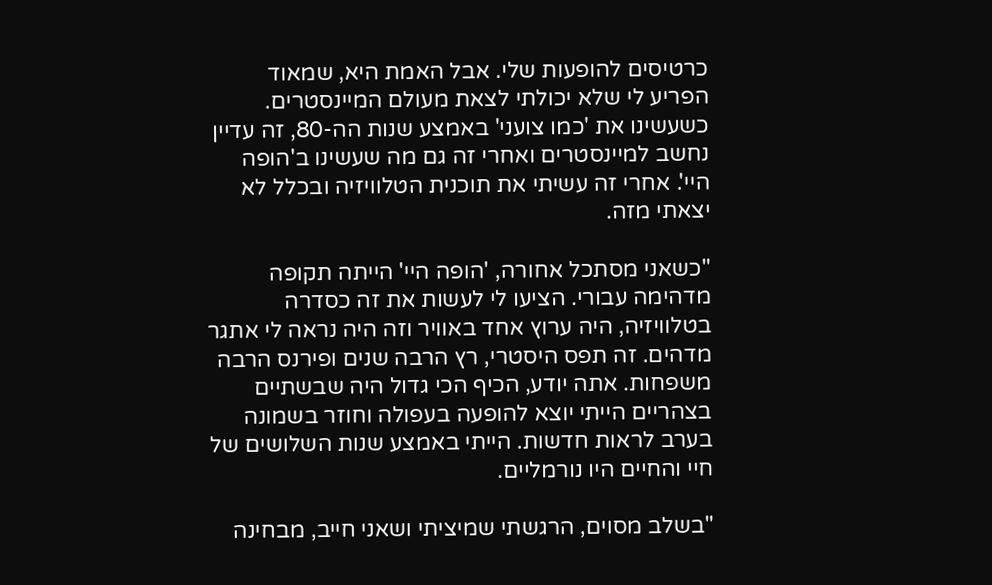כרטיסים להופעות שלי. אבל האמת היא, שמאוד הפריע לי שלא יכולתי לצאת מעולם המיינסטרים. כשעשינו את 'כמו צועני' באמצע שנות הה-80, זה עדיין נחשב למיינסטרים ואחרי זה גם מה שעשינו ב'הופה היי'. אחרי זה עשיתי את תוכנית הטלוויזיה ובכלל לא יצאתי מזה.

"כשאני מסתכל אחורה, 'הופה היי' הייתה תקופה מדהימה עבורי. הציעו לי לעשות את זה כסדרה בטלוויזיה, היה ערוץ אחד באוויר וזה היה נראה לי אתגר מדהים. זה תפס היסטרי, רץ הרבה שנים ופירנס הרבה משפחות. אתה יודע, הכיף הכי גדול היה שבשתיים בצהריים הייתי יוצא להופעה בעפולה וחוזר בשמונה בערב לראות חדשות. הייתי באמצע שנות השלושים של חיי והחיים היו נורמליים.

"בשלב מסוים, הרגשתי שמיציתי ושאני חייב, מבחינה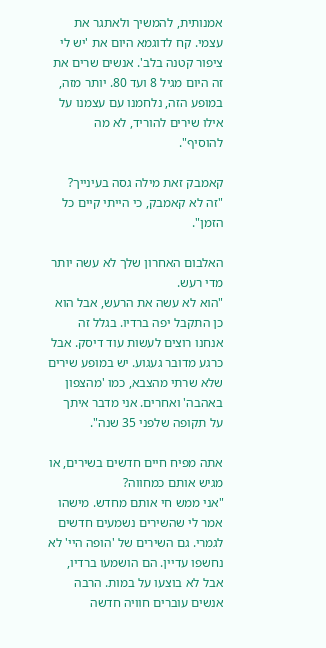אמנותית, להמשיך ולאתגר את עצמי. קח לדוגמא היום את 'יש לי ציפור קטנה בלב'. אנשים שרים את זה היום מגיל 8 ועד 80. יותר מזה, במופע הזה, נלחמנו עם עצמנו על אילו שירים להוריד, לא מה להוסיף".

קאמבק זאת מילה גסה בעינייך?
"זה לא קאמבק, כי הייתי קיים כל הזמן".

האלבום האחרון שלך לא עשה יותר מדי רעש.
"הוא לא עשה את הרעש, אבל הוא כן התקבל יפה ברדיו. בגלל זה אנחנו רוצים לעשות עוד דיסק. אבל כרגע מדובר געגוע. יש במופע שירים שלא שרתי מהצבא, כמו 'מהצפון באהבה' ואחרים. אני מדבר איתך על תקופה שלפני 35 שנה".

אתה מפיח חיים חדשים בשירים, או מגיש אותם כמחווה?
"אני ממש חי אותם מחדש. מישהו אמר לי שהשירים נשמעים חדשים לגמרי. גם השירים של 'הופה היי' לא נחשפו עדיין. הם הושמעו ברדיו, אבל לא בוצעו על במות. הרבה אנשים עוברים חוויה חדשה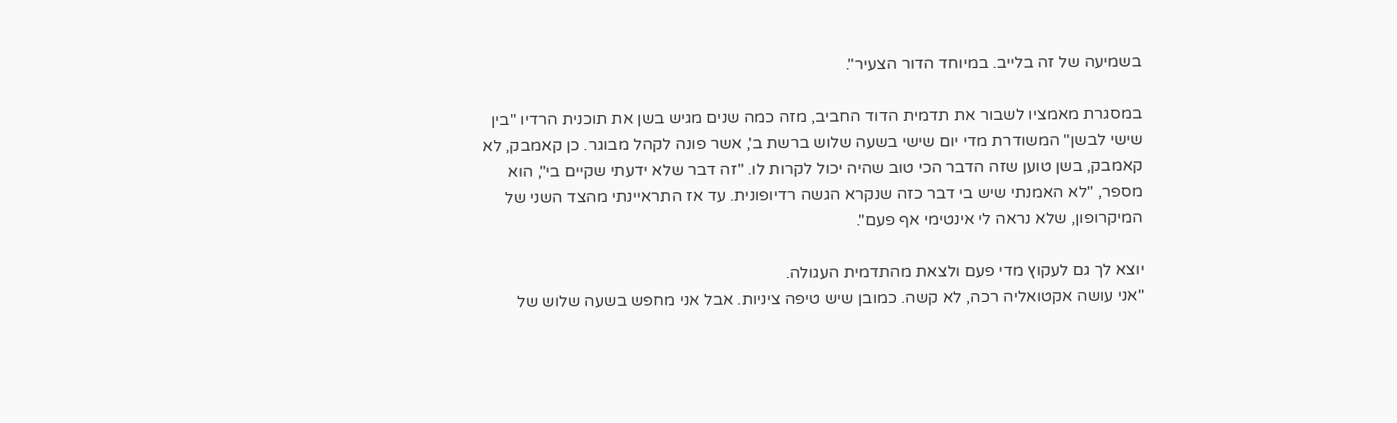בשמיעה של זה בלייב. במיוחד הדור הצעיר".

במסגרת מאמציו לשבור את תדמית הדוד החביב, מזה כמה שנים מגיש בשן את תוכנית הרדיו "בין שישי לבשן" המשודרת מדי יום שישי בשעה שלוש ברשת ב', אשר פונה לקהל מבוגר. כן קאמבק, לא קאמבק, בשן טוען שזה הדבר הכי טוב שהיה יכול לקרות לו. "זה דבר שלא ידעתי שקיים בי", הוא מספר, "לא האמנתי שיש בי דבר כזה שנקרא הגשה רדיופונית. עד אז התראיינתי מהצד השני של המיקרופון, שלא נראה לי אינטימי אף פעם".

יוצא לך גם לעקוץ מדי פעם ולצאת מהתדמית העגולה.
"אני עושה אקטואליה רכה, לא קשה. כמובן שיש טיפה ציניות. אבל אני מחפש בשעה שלוש של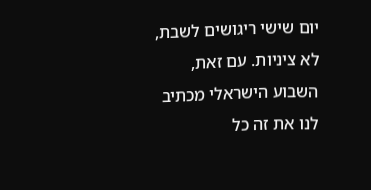יום שישי ריגושים לשבת, לא ציניות. עם זאת, השבוע הישראלי מכתיב לנו את זה כל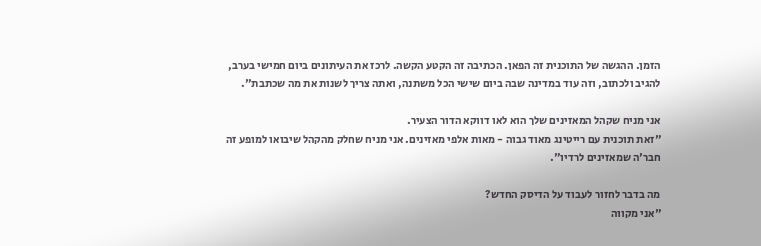הזמן. ההגשה של התוכנית זה הפאן. הכתיבה זה הקטע הקשה. לרכז את העיתונים ביום חמישי בערב, להגיב ולכתוב, וזה עוד במדינה שבה ביום שישי הכל משתנה, ואתה צריך לשנות את מה שכתבת".

אני מניח שקהל המאזינים שלך הוא לאו דווקא הדור הצעיר.
"זאת תוכנית עם רייטינג מאוד גבוה - מאות אלפי מאזינים. אני מניח שחלק מהקהל שיבואו למופע זה חבר'ה שמאזינים לרדיו".

מה בדבר לחזור לעבוד על הדיסק החדש?
"אני מקווה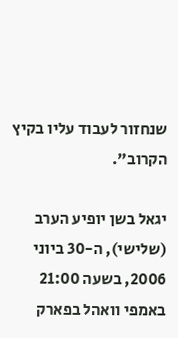שנחזור לעבוד עליו בקיץ הקרוב".

יגאל בשן יופיע הערב (שלישי), ה-30 ביוני 2006, בשעה 21:00 באמפי וואהל בפארק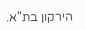הירקון בת"א.